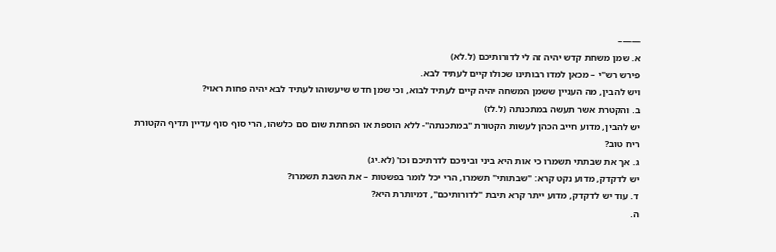——–
א. שמן משחת קדש יהיה זה לי לדורותיכם (ל.לא)
פירש רש"י – מכאן למדו רבותינו שכולו קיים לעתיד לבא.
ויש להבין, מה העניין ששמן המשחה יהיה קיים לעתיד לבוא, וכי שמן חדש שיעשוהו לעתיד לבא יהיה פחות ראוי?
ב. והקטרת אשר תעשה במתכנתה (ל.לז)
יש להבין, מדוע חייב הכהן לעשות הקטורת "במתכנתה"- ללא הוספת או הפחתת שום סם כלשהו, הרי סוף סוף עדיין תדיף הקטורת ריח טוב?
ג. אך את שבתתי תשמרו כי אות היא ביני וביניכם לדרתיכם וכו' (לא.יג)
יש לדקדק, מדוע נקט קרא: "שבתותי" תשמרו, הרי יכל לומר בפשטות – את השבת תשמרו?
ד. עוד יש לדקדק, מדוע ייתר קרא תיבת "לדורותיכם", דמיותרת היא?
ה.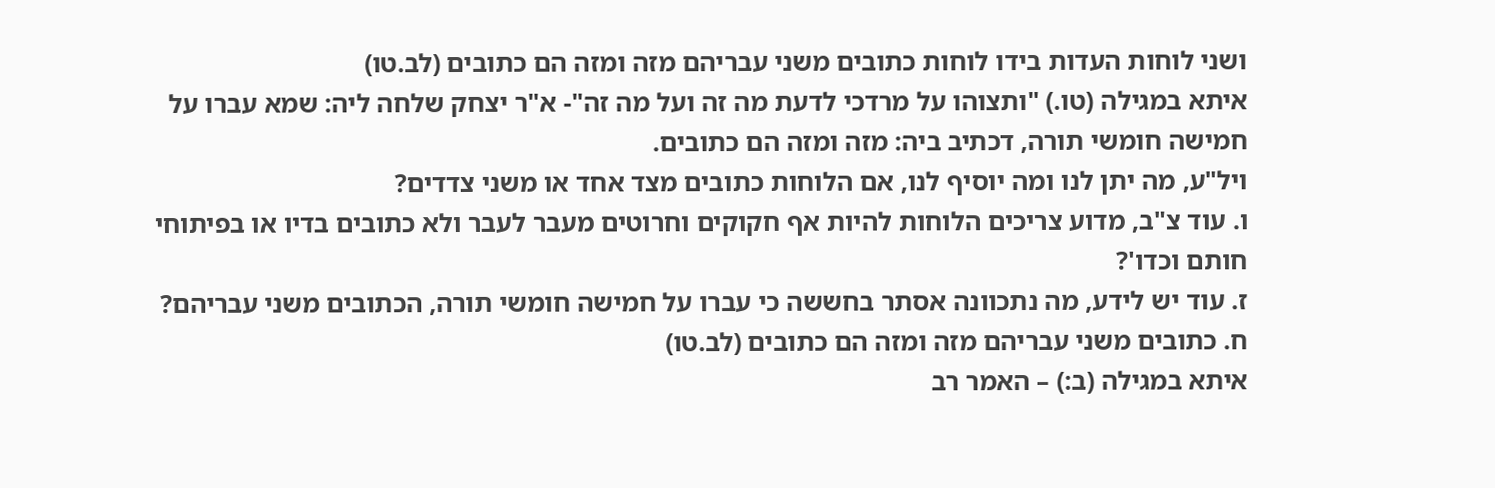ושני לוחות העדות בידו לוחות כתובים משני עבריהם מזה ומזה הם כתובים (לב.טו)
איתא במגילה (טו.) "ותצוהו על מרדכי לדעת מה זה ועל מה זה"- א"ר יצחק שלחה ליה: שמא עברו על חמישה חומשי תורה, דכתיב ביה: מזה ומזה הם כתובים.
ויל"ע, מה יתן לנו ומה יוסיף לנו, אם הלוחות כתובים מצד אחד או משני צדדים?
ו. עוד צ"ב, מדוע צריכים הלוחות להיות אף חקוקים וחרוטים מעבר לעבר ולא כתובים בדיו או בפיתוחי חותם וכדו'?
ז. עוד יש לידע, מה נתכוונה אסתר בחששה כי עברו על חמישה חומשי תורה, הכתובים משני עבריהם?
ח. כתובים משני עבריהם מזה ומזה הם כתובים (לב.טו)
איתא במגילה (ב:) – האמר רב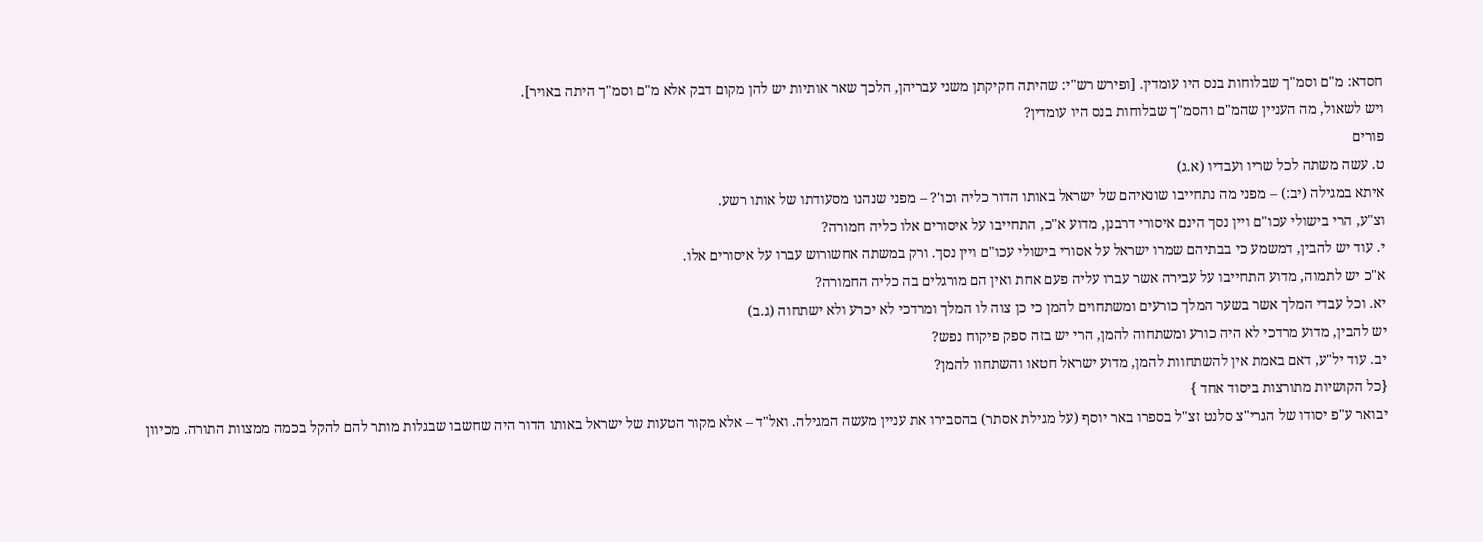חסדא: מ"ם וסמ"ך שבלוחות בנס היו עומדין. [ופירש רש"י: שהיתה חקיקתן משני עבריהן, הלכך שאר אותיות יש להן מקום דבק אלא מ"ם וסמ"ך היתה באויר].
ויש לשאול, מה העניין שהמ"ם והסמ"ך שבלוחות בנס היו עומדין?
פורים
ט. עשה משתה לכל שריו ועבדיו (א.ג)
איתא במגילה (יב:) – מפני מה נתחייבו שונאיהם של ישראל באותו הדור כליה וכו'? – מפני שנהנו מסעודתו של אותו רשע.
וצ"ע, הרי בישולי עכו"ם ויין נסך הינם איסורי דרבנן, מדוע א"כ, התחייבו על איסורים אלו כליה חמורה?
י. עוד יש להבין, דמשמע כי בבתיהם שמרו ישראל על אסורי בישולי עכו"ם ויין נסך. ורק במשתה אחשורוש עברו על איסורים אלו.
א"כ יש לתמוה, מדוע התחייבו על עבירה אשר עברו עליה פעם אחת ואין הם מורגלים בה כליה החמורה?
יא. וכל עבדי המלך אשר בשער המלך כורעים ומשתחוים להמן כי כן צוה לו המלך ומרדכי לא יכרע ולא ישתחוה (ג.ב)
יש להבין, מדוע מרדכי לא היה כורע ומשתחוה להמן, הרי יש בזה ספק פיקוח נפש?
יב. עוד יל"ע, דאם באמת אין להשתחוות להמן, מדוע ישראל חטאו והשתחוו להמן?
{כל הקושיות מתורצות ביסוד אחד }
יבואר ע"פ יסודו של הגרי"צ סלנט זצ"ל בספרו באר יוסף (על מגילת אסתר) בהסבירו את עניין מעשה המגילה. ואל"ד – אלא מקור הטעות של ישראל באותו הדור היה שחשבו שבגלות מותר להם להקל בכמה ממצוות התורה. מכיוון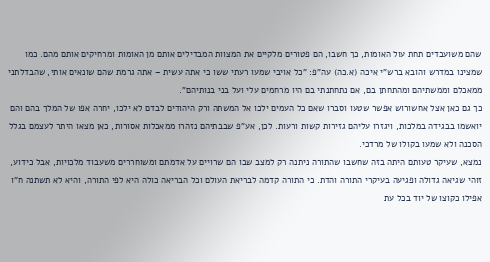שהם משועבדים תחת עול האומות, כך חשבו, הם פטורים מלקיים את המצוות המבדילים אותם מן האומות ומרחיקים אותם מהם. כמו שמצינו במדרש והובא ברש"י איכה (א.כה) עה"פ: "כל אויבי שמעו רעתי ששו כי אתה עשית – אתה גרמת שהם שונאים אותי, שהבדלתני ממאכלם וממשתיהם ומהתחתן בם, אם נתחתנתי בם היו מרחמים עלי ועל בני בנותיהם".
כך גם כאן אצל אחשורוש אפשר שטעו וסברו שאם כל העמים ילכו אל המשתה ורק היהודים לבדם לא ילכו, יחרה אפו של המלך בהם והם יואשמו בבגידה במלכות, ויגזרו עליהם גזירות קשות ורעות. לכן, אע"פ שבבתיהם נזהרו ממאכלות אסורות, כאן מצאו היתר לעצמם בגלל הסכנה ולא שמעו בקולו של מרדכי.
נמצא, שעיקר טעותם היתה בזה שחשבו שהתורה ניתנה רק למצב שבו הם שרויים על אדמתם ומשוחררים משעבוד מלכויות, אבל כידוע, זוהי שגיאה גדולה ופגיעה בעיקרי התורה והדת. כי התורה קדמה לבריאת העולם וכל הבריאה כולה היא לפי התורה, והיא לא תשתנה ח"ו אפילו כקוצו של יוד בכל עת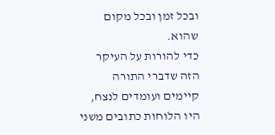ובכל זמן ובכל מקום שהוא.
כדי להורות על העיקר הזה שדברי התורה קיימים ועומדים לנצח, היו הלוחות כתובים משני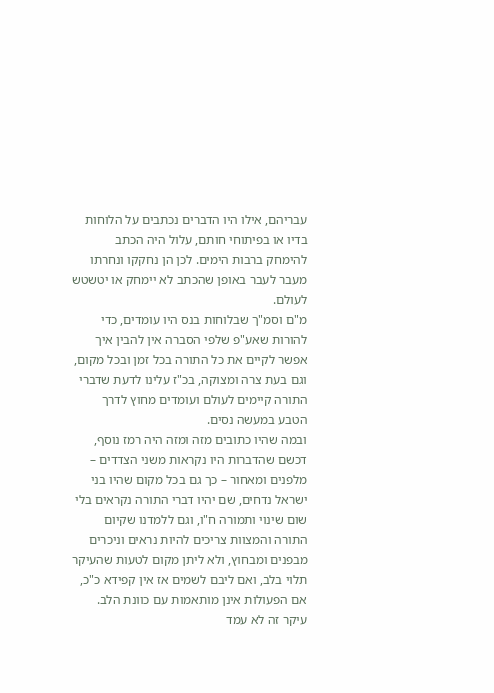עבריהם, אילו היו הדברים נכתבים על הלוחות בדיו או בפיתוחי חותם, עלול היה הכתב להימחק ברבות הימים. לכן הן נחקקו ונחרתו מעבר לעבר באופן שהכתב לא יימחק או יטשטש לעולם.
מ"ם וסמ"ך שבלוחות בנס היו עומדים, כדי להורות שאע"פ שלפי הסברה אין להבין איך אפשר לקיים את כל התורה בכל זמן ובכל מקום, וגם בעת צרה ומצוקה, בכ"ז עלינו לדעת שדברי התורה קיימים לעולם ועומדים מחוץ לדרך הטבע במעשה נסים.
ובמה שהיו כתובים מזה ומזה היה רמז נוסף, דכשם שהדברות היו נקראות משני הצדדים – מלפנים ומאחור – כך גם בכל מקום שהיו בני ישראל נדחים, שם יהיו דברי התורה נקראים בלי שום שינוי ותמורה ח"ו, וגם ללמדנו שקיום התורה והמצוות צריכים להיות נראים וניכרים מבפנים ומבחוץ, ולא ליתן מקום לטעות שהעיקר תלוי בלב, ואם ליבם לשמים אז אין קפידא כ"כ, אם הפעולות אינן מותאמות עם כוונת הלב.
עיקר זה לא עמד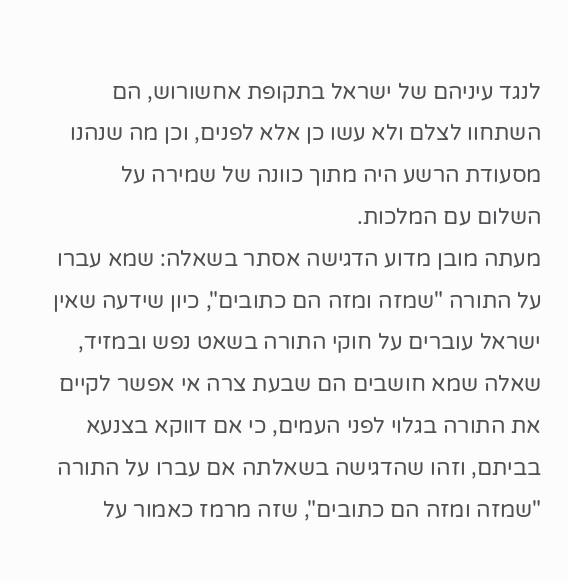לנגד עיניהם של ישראל בתקופת אחשורוש, הם השתחוו לצלם ולא עשו כן אלא לפנים, וכן מה שנהנו מסעודת הרשע היה מתוך כוונה של שמירה על השלום עם המלכות.
מעתה מובן מדוע הדגישה אסתר בשאלה: שמא עברו על התורה "שמזה ומזה הם כתובים", כיון שידעה שאין ישראל עוברים על חוקי התורה בשאט נפש ובמזיד, שאלה שמא חושבים הם שבעת צרה אי אפשר לקיים את התורה בגלוי לפני העמים, כי אם דווקא בצנעא בביתם, וזהו שהדגישה בשאלתה אם עברו על התורה "שמזה ומזה הם כתובים", שזה מרמז כאמור על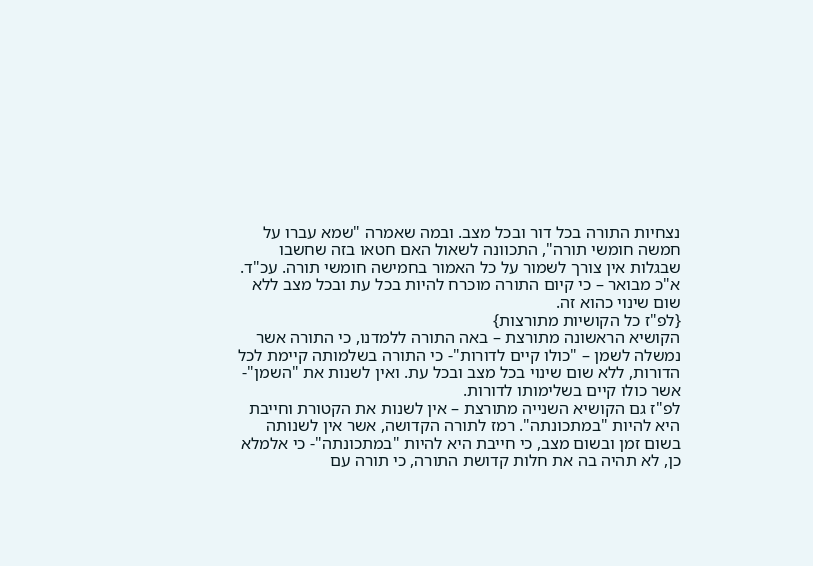נצחיות התורה בכל דור ובכל מצב. ובמה שאמרה "שמא עברו על חמשה חומשי תורה", התכוונה לשאול האם חטאו בזה שחשבו שבגלות אין צורך לשמור על כל האמור בחמישה חומשי תורה. עכ"ד.
א"כ מבואר – כי קיום התורה מוכרח להיות בכל עת ובכל מצב ללא שום שינוי כהוא זה.
{לפ"ז כל הקושיות מתורצות}
הקושיא הראשונה מתורצת – באה התורה ללמדנו, כי התורה אשר נמשלה לשמן – "כולו קיים לדורות"- כי התורה בשלמותה קיימת לכל הדורות, ללא שום שינוי בכל מצב ובכל עת. ואין לשנות את "השמן"- אשר כולו קיים בשלימותו לדורות.
לפ"ז גם הקושיא השנייה מתורצת – אין לשנות את הקטורת וחייבת היא להיות "במתכונתה". רמז לתורה הקדושה, אשר אין לשנותה בשום זמן ובשום מצב, כי חייבת היא להיות "במתכונתה"- כי אלמלא כן, לא תהיה בה את חלות קדושת התורה, כי תורה עם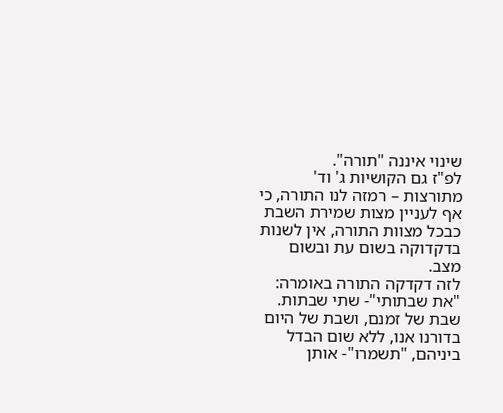שינוי איננה "תורה".
לפ"ז גם הקושיות ג' וד' מתורצות – רמזה לנו התורה, כי אף לעניין מצות שמירת השבת כבכל מצוות התורה, אין לשנות בדקדוקה בשום עת ובשום מצב.
לזה דקדקה התורה באומרה: "את שבתותי"- שתי שבתות. שבת של זמנם, ושבת של היום בדורנו אנו, ללא שום הבדל ביניהם, "תשמרו"- אותן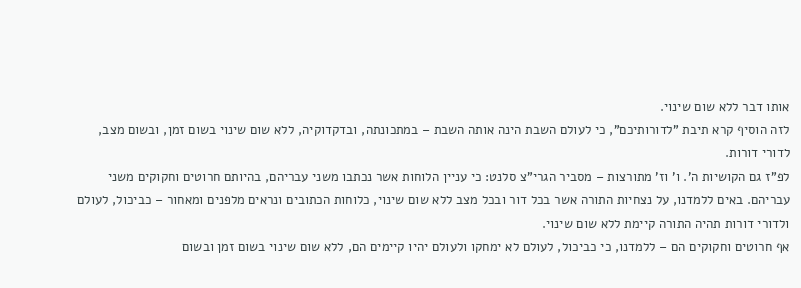אותו דבר ללא שום שינוי.
לזה הוסיף קרא תיבת "לדורותיכם", כי לעולם השבת הינה אותה השבת – במתכונתה, ובדקדוקיה, ללא שום שינוי בשום זמן, ובשום מצב, לדורי דורות.
לפ"ז גם הקושיות ה'. ו' וז' מתורצות – מסביר הגרי"צ סלנט: כי עניין הלוחות אשר נכתבו משני עבריהם, בהיותם חרוטים וחקוקים משני עבריהם. באים ללמדנו, על נצחיות התורה אשר בכל דור ובכל מצב ללא שום שינוי, כלוחות הכתובים ונראים מלפנים ומאחור – כביכול, לעולם ולדורי דורות תהיה התורה קיימת ללא שום שינוי.
אף חרוטים וחקוקים הם – ללמדנו, כי כביכול, לעולם לא ימחקו ולעולם יהיו קיימים הם, ללא שום שינוי בשום זמן ובשום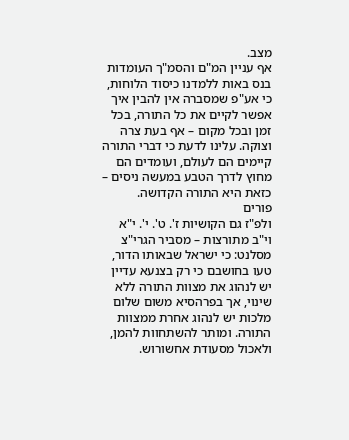מצב.
אף עניין המ"ם והסמ"ך העומדות בנס באות ללמדנו כיסוד הלוחות, כי אע"פ שמסברה אין להבין איך אפשר לקיים את כל התורה, בכל זמן ובכל מקום – אף בעת צרה וצוקה. עלינו לדעת כי דברי התורה קיימים הם לעולם, ועומדים הם מחוץ לדרך הטבע במעשה ניסים – כזאת היא התורה הקדושה.
פורים
ולפ"ז גם הקושיות ז'. ט'. י'. י"א וי"ב מתורצות – מסביר הגרי"צ מסלנט: כי ישראל שבאותו הדור, טעו בחושבם כי רק בצנעא עדיין יש לנהוג את מצוות התורה ללא שינוי, אך בפרהסיא משום שלום מלכות יש לנהוג אחרת ממצוות התורה. ומותר להשתחוות להמן, ולאכול מסעודת אחשורוש.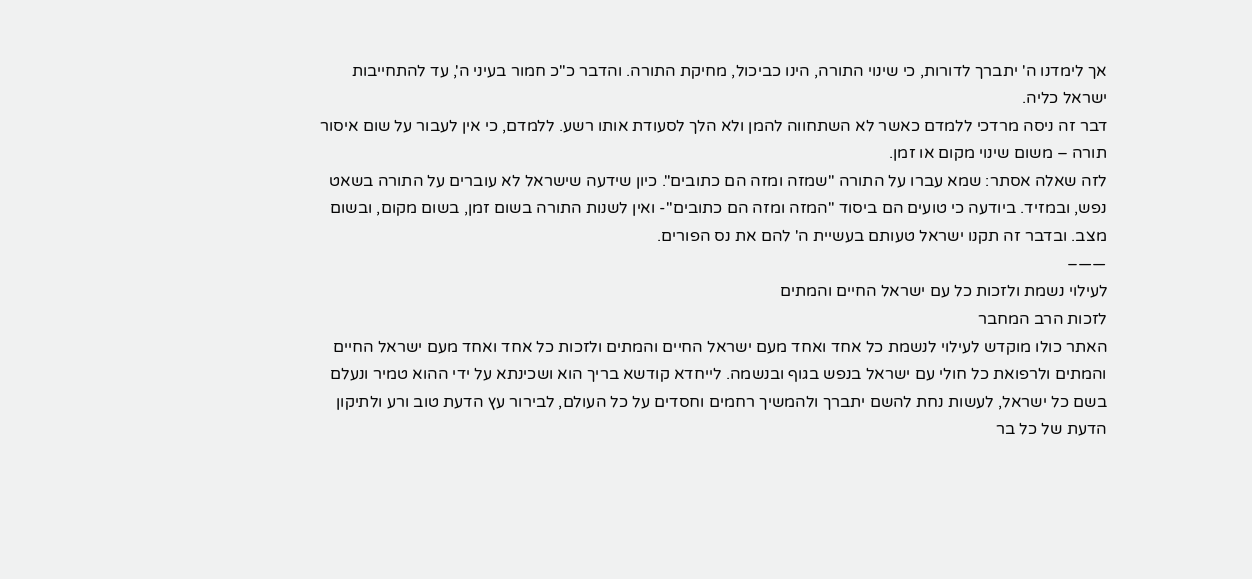אך לימדנו ה' יתברך לדורות, כי שינוי התורה, הינו כביכול, מחיקת התורה. והדבר כ"כ חמור בעיני ה', עד להתחייבות ישראל כליה.
דבר זה ניסה מרדכי ללמדם כאשר לא השתחווה להמן ולא הלך לסעודת אותו רשע. ללמדם, כי אין לעבור על שום איסור תורה – משום שינוי מקום או זמן.
לזה שאלה אסתר: שמא עברו על התורה "שמזה ומזה הם כתובים". כיון שידעה שישראל לא עוברים על התורה בשאט נפש, ובמזיד. ביודעה כי טועים הם ביסוד "המזה ומזה הם כתובים"- ואין לשנות התורה בשום זמן, בשום מקום, ובשום מצב. ובדבר זה תקנו ישראל טעותם בעשיית ה' להם את נס הפורים.
——–
לעילוי נשמת ולזכות כל עם ישראל החיים והמתים
לזכות הרב המחבר
האתר כולו מוקדש לעילוי לנשמת כל אחד ואחד מעם ישראל החיים והמתים ולזכות כל אחד ואחד מעם ישראל החיים והמתים ולרפואת כל חולי עם ישראל בנפש בגוף ובנשמה. לייחדא קודשא בריך הוא ושכינתא על ידי ההוא טמיר ונעלם בשם כל ישראל, לעשות נחת להשם יתברך ולהמשיך רחמים וחסדים על כל העולם, לבירור עץ הדעת טוב ורע ולתיקון הדעת של כל בר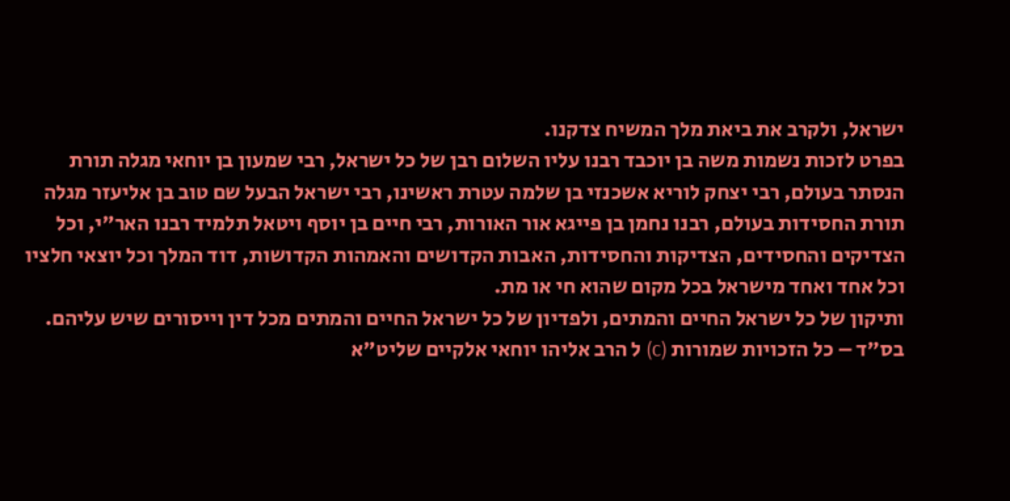ישראל, ולקרב את ביאת מלך המשיח צדקנו.
בפרט לזכות נשמות משה בן יוכבד רבנו עליו השלום רבן של כל ישראל, רבי שמעון בן יוחאי מגלה תורת הנסתר בעולם, רבי יצחק לוריא אשכנזי בן שלמה עטרת ראשינו, רבי ישראל הבעל שם טוב בן אליעזר מגלה תורת החסידות בעולם, רבנו נחמן בן פייגא אור האורות, רבי חיים בן יוסף ויטאל תלמיד רבנו האר"י, וכל הצדיקים והחסידים, הצדיקות והחסידות, האבות הקדושים והאמהות הקדושות, דוד המלך וכל יוצאי חלציו וכל אחד ואחד מישראל בכל מקום שהוא חי או מת.
ותיקון של כל ישראל החיים והמתים, ולפדיון של כל ישראל החיים והמתים מכל דין וייסורים שיש עליהם.
בס"ד – כל הזכויות שמורות (c) ל הרב אליהו יוחאי אלקיים שליט"א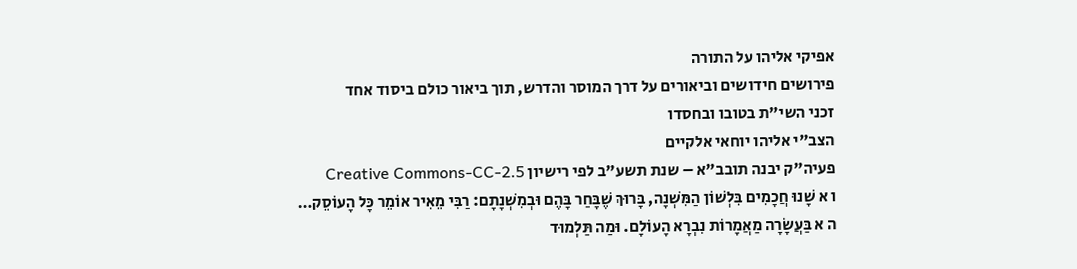אפיקי אליהו על התורה
פירושים חידושים וביאורים על דרך המוסר והדרש, תוך ביאור כולם ביסוד אחד
זכני השי"ת בטובו ובחסדו
הצב"י אליהו יוחאי אלקיים
פעיה"ק יבנה תובב"א – שנת תשע"ב לפי רישיון Creative Commons-CC-2.5
ו א שָׁנוּ חֲכָמִים בִּלְשׁוֹן הַמִּשְׁנָה, בָּרוּךְ שֶׁבָּחַר בָּהֶם וּבְמִשְׁנָתָם: רַבִּי מֵאִיר אוֹמֵר כָּל הָעוֹסֵק…
ה א בַּעֲשָׂרָה מַאֲמָרוֹת נִבְרָא הָעוֹלָם. וּמַה תַּלְמוּד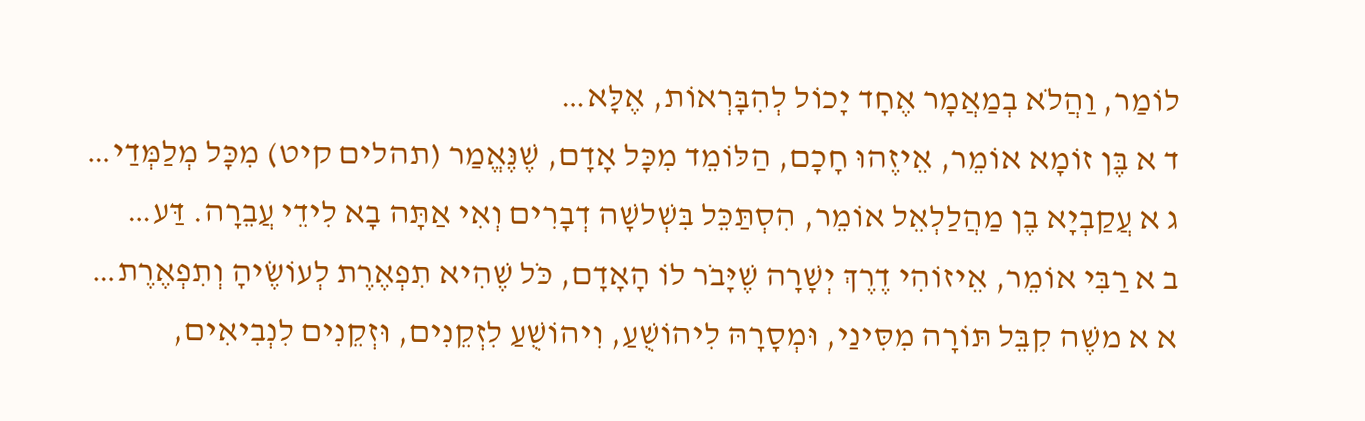לוֹמַר, וַהֲלֹא בְמַאֲמָר אֶחָד יָכוֹל לְהִבָּרְאוֹת, אֶלָּא…
ד א בֶּן זוֹמָא אוֹמֵר, אֵיזֶהוּ חָכָם, הַלּוֹמֵד מִכָּל אָדָם, שֶׁנֶּאֱמַר (תהלים קיט) מִכָּל מְלַמְּדַי…
ג א עֲקַבְיָא בֶן מַהֲלַלְאֵל אוֹמֵר, הִסְתַּכֵּל בִּשְׁלשָׁה דְבָרִים וְאִי אַתָּה בָא לִידֵי עֲבֵרָה. דַּע…
ב א רַבִּי אוֹמֵר, אֵיזוֹהִי דֶרֶךְ יְשָׁרָה שֶׁיָּבֹר לוֹ הָאָדָם, כֹּל שֶׁהִיא תִפְאֶרֶת לְעוֹשֶׂיהָ וְתִפְאֶרֶת…
א א משֶׁה קִבֵּל תּוֹרָה מִסִּינַי, וּמְסָרָהּ לִיהוֹשֻׁעַ, וִיהוֹשֻׁעַ לִזְקֵנִים, וּזְקֵנִים לִנְבִיאִים,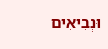וּנְבִיאִים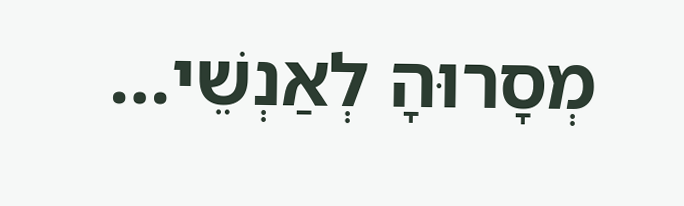מְסָרוּהָ לְאַנְשֵׁי…